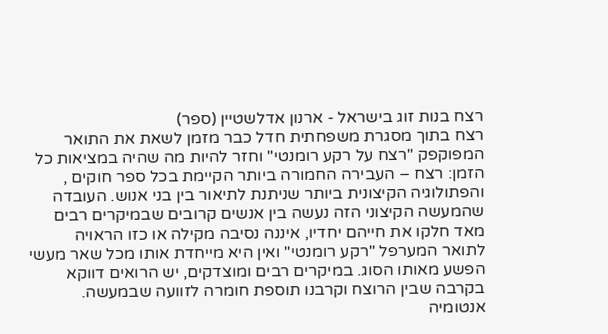רצח בנות זוג בישראל - ארנון אדלשטיין (ספר)
רצח בתוך מסגרת משפחתית חדל כבר מזמן לשאת את התואר המפוקפק "רצח על רקע רומנטי" וחזר להיות מה שהיה במציאות כל הזמן: רצח – העבירה החמורה ביותר הקיימת בכל ספר חוקים , והפתולוגיה הקיצונית ביותר שניתנת לתיאור בין בני אנוש. העובדה שהמעשה הקיצוני הזה נעשה בין אנשים קרובים שבמיקרים רבים מאד חלקו את חייהם יחדיו, איננה נסיבה מקילה או כזו הראויה לתואר המערפל "רקע רומנטי" ואין היא מייחדת אותו מכל שאר מעשי הפשע מאותו הסוג. במיקרים רבים ומוצדקים, יש הרואים דווקא בקרבה שבין הרוצח וקרבנו תוספת חומרה לזוועה שבמעשה.
אנטומיה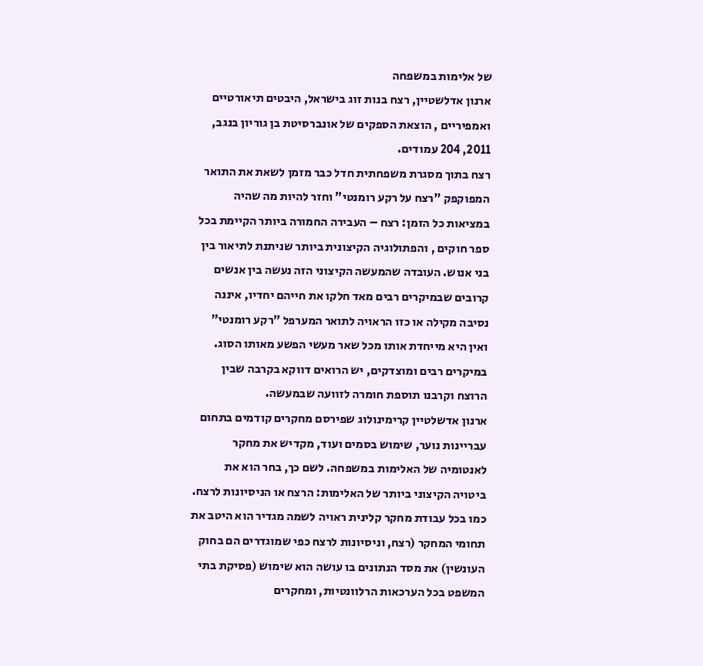של אלימות במשפחה
ארנון אדלשטיין, רצח בנות זוג בישראל, היבטים תיאורטיים ואמפיריים , הוצאת הספקים של אונברסיטת בן גוריון בנגב, 2011, 204 עמודים.
רצח בתוך מסגרת משפחתית חדל כבר מזמן לשאת את התואר המפוקפק "רצח על רקע רומנטי" וחזר להיות מה שהיה במציאות כל הזמן: רצח – העבירה החמורה ביותר הקיימת בכל ספר חוקים , והפתולוגיה הקיצונית ביותר שניתנת לתיאור בין בני אנוש. העובדה שהמעשה הקיצוני הזה נעשה בין אנשים קרובים שבמיקרים רבים מאד חלקו את חייהם יחדיו, איננה נסיבה מקילה או כזו הראויה לתואר המערפל "רקע רומנטי" ואין היא מייחדת אותו מכל שאר מעשי הפשע מאותו הסוג. במיקרים רבים ומוצדקים, יש הרואים דווקא בקרבה שבין הרוצח וקרבנו תוספת חומרה לזוועה שבמעשה.
ארנון אדשלטיין קרימינולוג שפירסם מחקרים קודמים בתחום עבריינות נוער, שימוש בסמים ועוד, מקדיש את מחקר לאנטומיה של האלימות במשפחה. לשם כך, בחר הוא את ביטויה הקיצוני ביותר של האלימות: הרצח או הניסיונות לרצח. כמו בכל עבודת מחקר קלינית ראויה לשמה מגדיר הוא היטב את תחומי המחקר (רצח, וניסיונות לרצח כפי שמוגדרים הם בחוק העונשין) את מסד הנתונים בו עושה הוא שימוש (פסיקת בתי המשפט בכל הערכאות הרלוונטיות, ומחקרים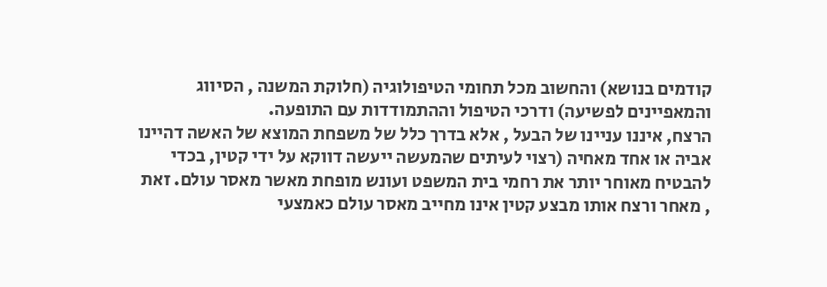קודמים בנושא) והחשוב מכל תחומי הטיפולוגיה (חלוקת המשנה , הסיווג והמאפיינים לפשיעה) ודרכי הטיפול וההתמודדות עם התופעה.
הרצח, איננו עניינו של הבעל , אלא בדרך כלל של משפחת המוצא של האשה דהיינו אביה או אחד מאחיה (רצוי לעיתים שהמעשה ייעשה דווקא על ידי קטין, בכדי להבטיח מאוחר יותר את רחמי בית המשפט ועונש מופחת מאשר מאסר עולם. זאת , מאחר ורצח אותו מבצע קטין אינו מחייב מאסר עולם כאמצעי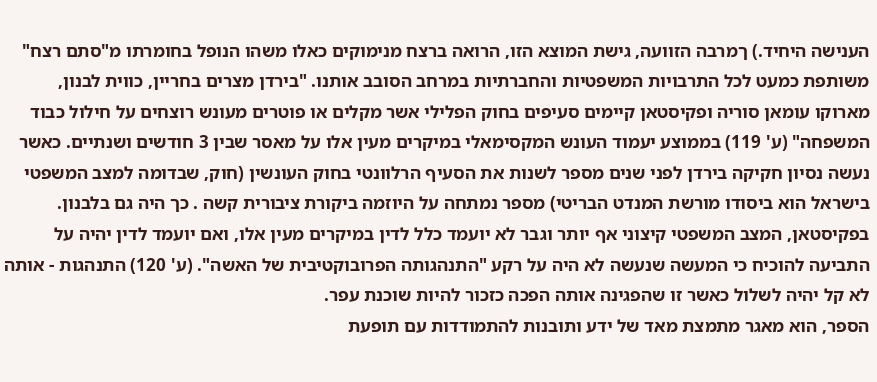הענישה היחיד.) ךמרבה הזוועה, גישת המוצא הזו, הרואה ברצח מנימוקים כאלו משהו הנופל בחומרתו מ"סתם רצח" משותפת כמעט לכל התרבויות המשפטיות והחברתיות במרחב הסובב אותנו. "בירדן מצרים בחריין, כווית לבנון, מארוקו עומאן סוריה ופקיסטאן קיימים סעיפים בחוק הפלילי אשר מקלים או פוטרים מעונש רוצחים על חילול כבוד המשפחה" (ע' 119) בממוצע יעמוד העונש המקסימאלי במיקרים מעין אלו על מאסר שבין 3 חודשים ושנתיים. כאשר נעשה נסיון חקיקה בירדן לפני שנים מספר לשנות את הסעיף הרלוונטי בחוק העונשין (חוק, שבדומה למצב המשפטי בישראל הוא ביסודו מורשת המנדט הבריטי) מספר נמתחה על היוזמה ביקורת ציבורית קשה . כך היה גם בלבנון. בפקיסטאן, המצב המשפטי קיצוני אף יותר וגבר לא יועמד כלל לדין במיקרים מעין אלו, ואם יועמד לדין יהיה על התביעה להוכיח כי המעשה שנעשה לא היה על רקע "התנהגותה הפרובוקטיבית של האשה". (ע' 120) התנהגות - אותה לא קל יהיה לשלול כאשר זו שהפגינה אותה הפכה כזכור להיות שוכנת עפר.
הספר, הוא מאגר מתמצת מאד של ידע ותובנות להתמודדות עם תופעת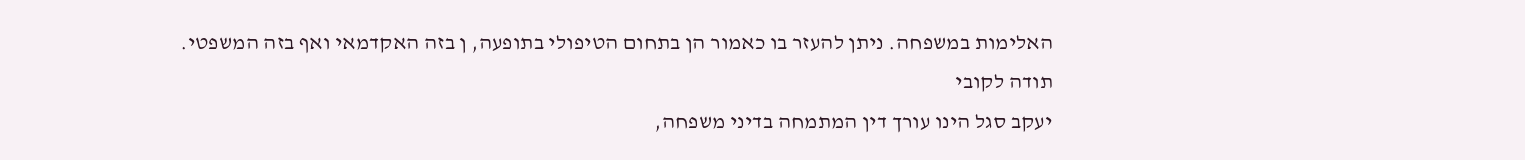האלימות במשפחה. ניתן להעזר בו כאמור הן בתחום הטיפולי בתופעה, ן בזה האקדמאי ואף בזה המשפטי.
תודה לקובי
יעקב סגל הינו עורך דין המתמחה בדיני משפחה,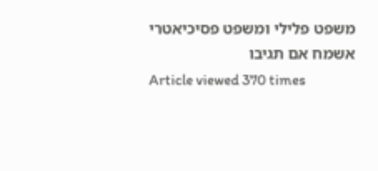משפט פלילי ומשפט פסיכיאטרי
אשמח אם תגיבו
Article viewed 370 times